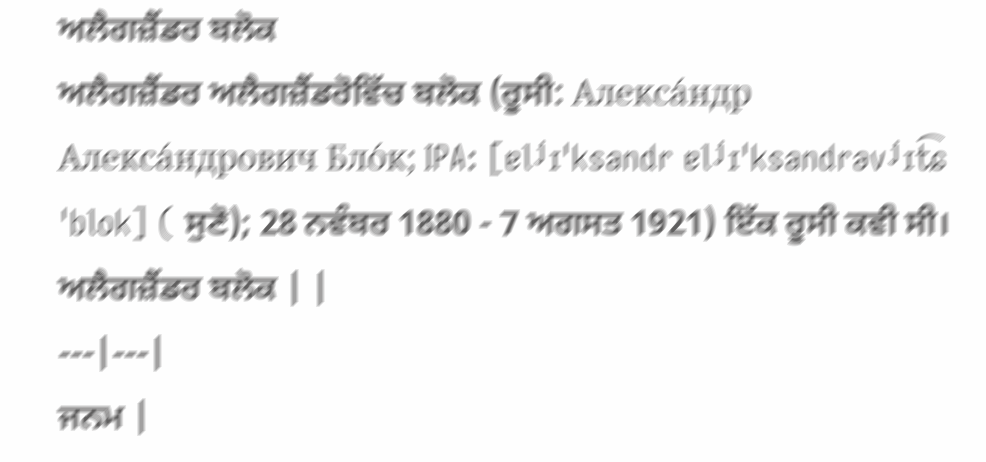ਅਲੈਗਜ਼ੈਂਡਰ ਬਲੋਕ
ਅਲੈਗਜ਼ੈਂਡਰ ਅਲੈਗਜ਼ੈਂਡਰੋਵਿੱਚ ਬਲੋਕ (ਰੂਸੀ: Алекса́ндр Алекса́ндрович Бло́к; IPA: [ɐlʲɪˈksandr ɐlʲɪˈksandrəvʲɪt͡ɕ ˈblok] ( ਸੁਣੋ); 28 ਨਵੰਬਰ 1880 - 7 ਅਗਸਤ 1921) ਇੱਕ ਰੂਸੀ ਕਵੀ ਸੀ।
ਅਲੈਗਜ਼ੈਂਡਰ ਬਲੋਕ | |
---|---|
ਜਨਮ |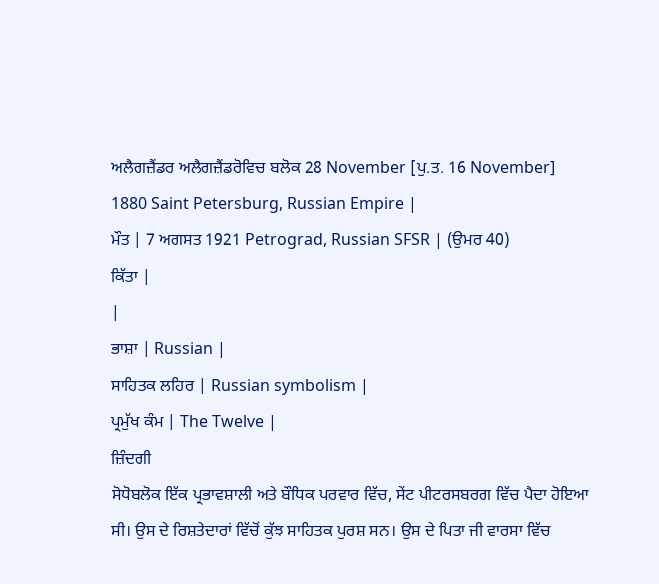ਅਲੈਗਜ਼ੈਂਡਰ ਅਲੈਗਜ਼ੈਂਡਰੋਵਿਚ ਬਲੋਕ 28 November [ਪੁ.ਤ. 16 November] 1880 Saint Petersburg, Russian Empire |
ਮੌਤ | 7 ਅਗਸਤ 1921 Petrograd, Russian SFSR | (ਉਮਰ 40)
ਕਿੱਤਾ |
|
ਭਾਸ਼ਾ | Russian |
ਸਾਹਿਤਕ ਲਹਿਰ | Russian symbolism |
ਪ੍ਰਮੁੱਖ ਕੰਮ | The Twelve |
ਜ਼ਿੰਦਗੀ
ਸੋਧੋਬਲੋਕ ਇੱਕ ਪ੍ਰਭਾਵਸ਼ਾਲੀ ਅਤੇ ਬੌਧਿਕ ਪਰਵਾਰ ਵਿੱਚ, ਸੇਂਟ ਪੀਟਰਸਬਰਗ ਵਿੱਚ ਪੈਦਾ ਹੋਇਆ ਸੀ। ਉਸ ਦੇ ਰਿਸ਼ਤੇਦਾਰਾਂ ਵਿੱਚੋਂ ਕੁੱਝ ਸਾਹਿਤਕ ਪੁਰਸ਼ ਸਨ। ਉਸ ਦੇ ਪਿਤਾ ਜੀ ਵਾਰਸਾ ਵਿੱਚ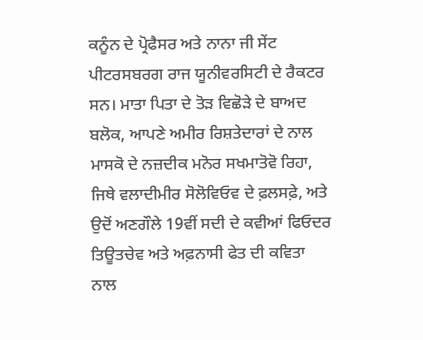ਕਨੂੰਨ ਦੇ ਪ੍ਰੋਫੈਸਰ ਅਤੇ ਨਾਨਾ ਜੀ ਸੇਂਟ ਪੀਟਰਸਬਰਗ ਰਾਜ ਯੂਨੀਵਰਸਿਟੀ ਦੇ ਰੈਕਟਰ ਸਨ। ਮਾਤਾ ਪਿਤਾ ਦੇ ਤੋੜ ਵਿਛੋੜੇ ਦੇ ਬਾਅਦ ਬਲੋਕ, ਆਪਣੇ ਅਮੀਰ ਰਿਸ਼ਤੇਦਾਰਾਂ ਦੇ ਨਾਲ ਮਾਸਕੋ ਦੇ ਨਜ਼ਦੀਕ ਮਨੋਰ ਸਖਮਾਤੋਵੋ ਰਿਹਾ, ਜਿਥੇ ਵਲਾਦੀਮੀਰ ਸੋਲੋਵਿਓਵ ਦੇ ਫ਼ਲਸਫ਼ੇ, ਅਤੇ ਉਦੋਂ ਅਣਗੌਲੇ 19ਵੀਂ ਸਦੀ ਦੇ ਕਵੀਆਂ ਫਿਓਦਰ ਤਿਊਤਚੇਵ ਅਤੇ ਅਫ਼ਨਾਸੀ ਫੇਤ ਦੀ ਕਵਿਤਾ ਨਾਲ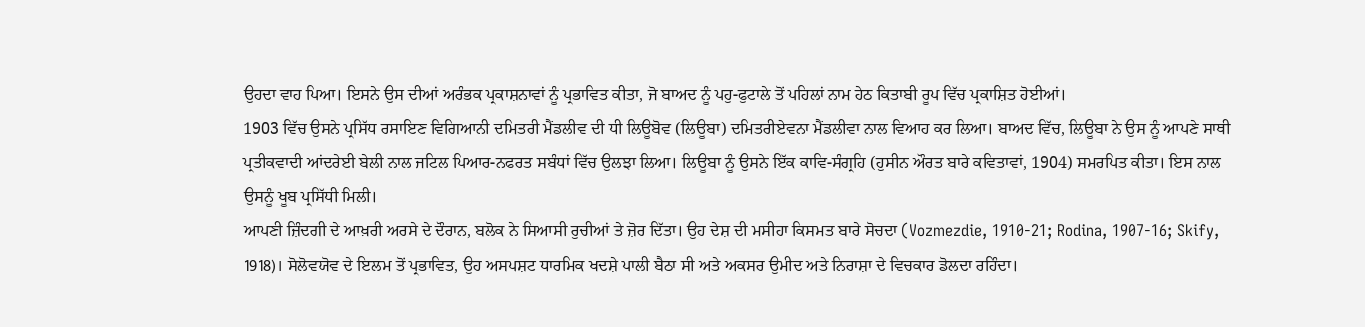ਉਹਦਾ ਵਾਹ ਪਿਆ। ਇਸਨੇ ਉਸ ਦੀਆਂ ਅਰੰਭਕ ਪ੍ਰਕਾਸ਼ਨਾਵਾਂ ਨੂੰ ਪ੍ਰਭਾਵਿਤ ਕੀਤਾ, ਜੋ ਬਾਅਦ ਨੂੰ ਪਹੁ-ਫੁਟਾਲੇ ਤੋਂ ਪਹਿਲਾਂ ਨਾਮ ਹੇਠ ਕਿਤਾਬੀ ਰੂਪ ਵਿੱਚ ਪ੍ਰਕਾਸ਼ਿਤ ਹੋਈਆਂ।
1903 ਵਿੱਚ ਉਸਨੇ ਪ੍ਰਸਿੱਧ ਰਸਾਇਣ ਵਿਗਿਆਨੀ ਦਮਿਤਰੀ ਮੈਂਡਲੀਵ ਦੀ ਧੀ ਲਿਊਬੋਵ (ਲਿਊਬਾ) ਦਮਿਤਰੀਏਵਨਾ ਮੈਂਡਲੀਵਾ ਨਾਲ ਵਿਆਹ ਕਰ ਲਿਆ। ਬਾਅਦ ਵਿੱਚ, ਲਿਊਬਾ ਨੇ ਉਸ ਨੂੰ ਆਪਣੇ ਸਾਥੀ ਪ੍ਰਤੀਕਵਾਦੀ ਆਂਦਰੇਈ ਬੇਲੀ ਨਾਲ ਜਟਿਲ ਪਿਆਰ-ਨਫਰਤ ਸਬੰਧਾਂ ਵਿੱਚ ਉਲਝਾ ਲਿਆ। ਲਿਊਬਾ ਨੂੰ ਉਸਨੇ ਇੱਕ ਕਾਵਿ-ਸੰਗ੍ਰਹਿ (ਹੁਸੀਨ ਔਰਤ ਬਾਰੇ ਕਵਿਤਾਵਾਂ, 1904) ਸਮਰਪਿਤ ਕੀਤਾ। ਇਸ ਨਾਲ ਉਸਨੂੰ ਖੂਬ ਪ੍ਰਸਿੱਧੀ ਮਿਲੀ।
ਆਪਣੀ ਜ਼ਿੰਦਗੀ ਦੇ ਆਖ਼ਰੀ ਅਰਸੇ ਦੇ ਦੌਰਾਨ, ਬਲੋਕ ਨੇ ਸਿਆਸੀ ਰੁਚੀਆਂ ਤੇ ਜ਼ੋਰ ਦਿੱਤਾ। ਉਹ ਦੇਸ਼ ਦੀ ਮਸੀਹਾ ਕਿਸਮਤ ਬਾਰੇ ਸੋਚਦਾ (Vozmezdie, 1910-21; Rodina, 1907-16; Skify, 1918)। ਸੋਲੋਵਯੋਵ ਦੇ ਇਲਮ ਤੋਂ ਪ੍ਰਭਾਵਿਤ, ਉਹ ਅਸਪਸ਼ਟ ਧਾਰਮਿਕ ਖਦਸ਼ੇ ਪਾਲੀ ਬੈਠਾ ਸੀ ਅਤੇ ਅਕਸਰ ਉਮੀਦ ਅਤੇ ਨਿਰਾਸ਼ਾ ਦੇ ਵਿਚਕਾਰ ਡੋਲਦਾ ਰਹਿੰਦਾ।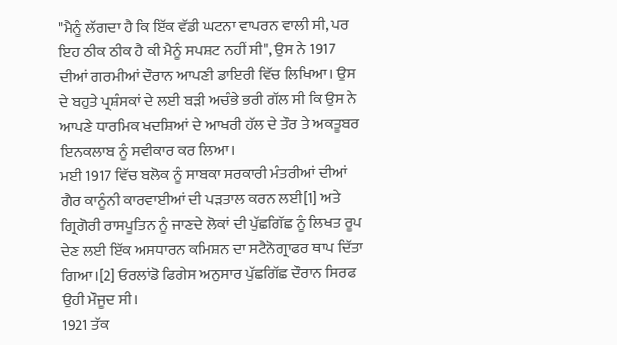"ਮੈਨੂੰ ਲੱਗਦਾ ਹੈ ਕਿ ਇੱਕ ਵੱਡੀ ਘਟਨਾ ਵਾਪਰਨ ਵਾਲੀ ਸੀ, ਪਰ ਇਹ ਠੀਕ ਠੀਕ ਹੈ ਕੀ ਮੈਨੂੰ ਸਪਸ਼ਟ ਨਹੀਂ ਸੀ", ਉਸ ਨੇ 1917 ਦੀਆਂ ਗਰਮੀਆਂ ਦੌਰਾਨ ਆਪਣੀ ਡਾਇਰੀ ਵਿੱਚ ਲਿਖਿਆ। ਉਸ ਦੇ ਬਹੁਤੇ ਪ੍ਰਸ਼ੰਸਕਾਂ ਦੇ ਲਈ ਬੜੀ ਅਚੰਭੇ ਭਰੀ ਗੱਲ ਸੀ ਕਿ ਉਸ ਨੇ ਆਪਣੇ ਧਾਰਮਿਕ ਖਦਸ਼ਿਆਂ ਦੇ ਆਖਰੀ ਹੱਲ ਦੇ ਤੌਰ ਤੇ ਅਕਤੂਬਰ ਇਨਕਲਾਬ ਨੂੰ ਸਵੀਕਾਰ ਕਰ ਲਿਆ।
ਮਈ 1917 ਵਿੱਚ ਬਲੋਕ ਨੂੰ ਸਾਬਕਾ ਸਰਕਾਰੀ ਮੰਤਰੀਆਂ ਦੀਆਂ ਗੈਰ ਕਾਨੂੰਨੀ ਕਾਰਵਾਈਆਂ ਦੀ ਪੜਤਾਲ ਕਰਨ ਲਈ[1] ਅਤੇ ਗ੍ਰਿਗੋਰੀ ਰਾਸਪੂਤਿਨ ਨੂੰ ਜਾਣਦੇ ਲੋਕਾਂ ਦੀ ਪੁੱਛਗਿੱਛ ਨੂੰ ਲਿਖਤ ਰੂਪ ਦੇਣ ਲਈ ਇੱਕ ਅਸਧਾਰਨ ਕਮਿਸ਼ਨ ਦਾ ਸਟੈਨੋਗ੍ਰਾਫਰ ਥਾਪ ਦਿੱਤਾ ਗਿਆ।[2] ਓਰਲਾਂਡੋ ਫਿਗੇਸ ਅਨੁਸਾਰ ਪੁੱਛਗਿੱਛ ਦੌਰਾਨ ਸਿਰਫ ਉਹੀ ਮੌਜੂਦ ਸੀ।
1921 ਤੱਕ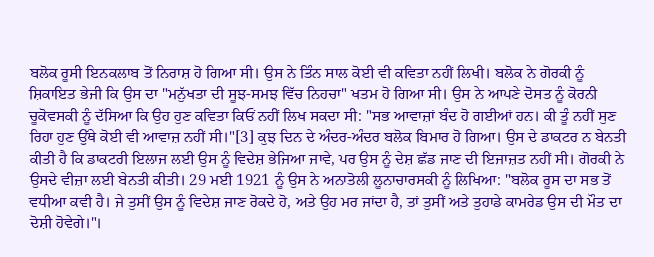ਬਲੋਕ ਰੂਸੀ ਇਨਕਲਾਬ ਤੋਂ ਨਿਰਾਸ਼ ਹੋ ਗਿਆ ਸੀ। ਉਸ ਨੇ ਤਿੰਨ ਸਾਲ ਕੋਈ ਵੀ ਕਵਿਤਾ ਨਹੀਂ ਲਿਖੀ। ਬਲੋਕ ਨੇ ਗੋਰਕੀ ਨੂੰ ਸ਼ਿਕਾਇਤ ਭੇਜੀ ਕਿ ਉਸ ਦਾ "ਮਨੁੱਖਤਾ ਦੀ ਸੂਝ-ਸਮਝ ਵਿੱਚ ਨਿਹਚਾ" ਖਤਮ ਹੋ ਗਿਆ ਸੀ। ਉਸ ਨੇ ਆਪਣੇ ਦੋਸਤ ਨੂੰ ਕੋਰਨੀ ਚੂਕੋਵਸਕੀ ਨੂੰ ਦੱਸਿਆ ਕਿ ਉਹ ਹੁਣ ਕਵਿਤਾ ਕਿਓਂ ਨਹੀਂ ਲਿਖ ਸਕਦਾ ਸੀ: "ਸਭ ਆਵਾਜ਼ਾਂ ਬੰਦ ਹੋ ਗਈਆਂ ਹਨ। ਕੀ ਤੂੰ ਨਹੀਂ ਸੁਣ ਰਿਹਾ ਹੁਣ ਉੱਥੇ ਕੋਈ ਵੀ ਆਵਾਜ਼ ਨਹੀਂ ਸੀ।"[3] ਕੁਝ ਦਿਨ ਦੇ ਅੰਦਰ-ਅੰਦਰ ਬਲੋਕ ਬਿਮਾਰ ਹੋ ਗਿਆ। ਉਸ ਦੇ ਡਾਕਟਰ ਨ ਬੇਨਤੀ ਕੀਤੀ ਹੈ ਕਿ ਡਾਕਟਰੀ ਇਲਾਜ ਲਈ ਉਸ ਨੂੰ ਵਿਦੇਸ਼ ਭੇਜਿਆ ਜਾਵੇ, ਪਰ ਉਸ ਨੂੰ ਦੇਸ਼ ਛੱਡ ਜਾਣ ਦੀ ਇਜਾਜ਼ਤ ਨਹੀਂ ਸੀ। ਗੋਰਕੀ ਨੇ ਉਸਦੇ ਵੀਜ਼ਾ ਲਈ ਬੇਨਤੀ ਕੀਤੀ। 29 ਮਈ 1921 ਨੂੰ ਉਸ ਨੇ ਅਨਾਤੋਲੀ ਲੂਨਾਚਾਰਸਕੀ ਨੂੰ ਲਿਖਿਆ: "ਬਲੋਕ ਰੂਸ ਦਾ ਸਭ ਤੋਂ ਵਧੀਆ ਕਵੀ ਹੈ। ਜੇ ਤੁਸੀਂ ਉਸ ਨੂੰ ਵਿਦੇਸ਼ ਜਾਣ ਰੋਕਦੇ ਹੋ, ਅਤੇ ਉਹ ਮਰ ਜਾਂਦਾ ਹੈ, ਤਾਂ ਤੁਸੀਂ ਅਤੇ ਤੁਹਾਡੇ ਕਾਮਰੇਡ ਉਸ ਦੀ ਮੌਤ ਦਾ ਦੋਸ਼ੀ ਹੋਵੇਗੇ।"।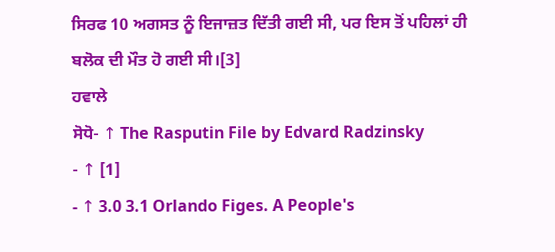ਸਿਰਫ 10 ਅਗਸਤ ਨੂੰ ਇਜਾਜ਼ਤ ਦਿੱਤੀ ਗਈ ਸੀ, ਪਰ ਇਸ ਤੋਂ ਪਹਿਲਾਂ ਹੀ ਬਲੋਕ ਦੀ ਮੌਤ ਹੋ ਗਈ ਸੀ।[3]
ਹਵਾਲੇ
ਸੋਧੋ- ↑ The Rasputin File by Edvard Radzinsky
- ↑ [1]
- ↑ 3.0 3.1 Orlando Figes. A People's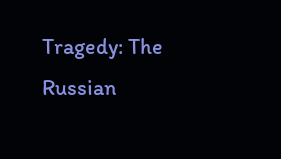Tragedy: The Russian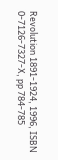Revolution 1891-1924, 1996, ISBN 0-7126-7327-X, pp 784-785